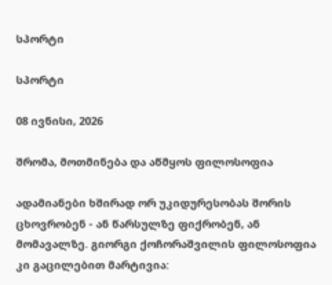სპორტი

სპორტი

08 ივნისი, 2026

შრომა, მოთმინება და აწმყოს ფილოსოფია

ადამიანები ხშირად ორ უკიდურესობას შორის ცხოვრობენ - ან წარსულზე ფიქრობენ, ან მომავალზე. გიორგი ქოჩორაშვილის ფილოსოფია კი გაცილებით მარტივია: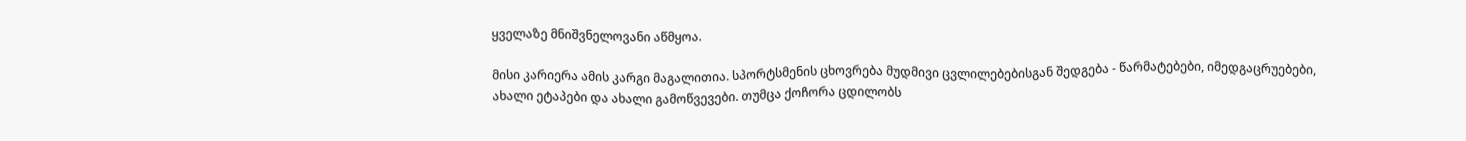ყველაზე მნიშვნელოვანი აწმყოა.

მისი კარიერა ამის კარგი მაგალითია. სპორტსმენის ცხოვრება მუდმივი ცვლილებებისგან შედგება - წარმატებები, იმედგაცრუებები, ახალი ეტაპები და ახალი გამოწვევები. თუმცა ქოჩორა ცდილობს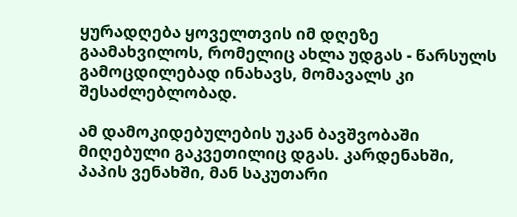ყურადღება ყოველთვის იმ დღეზე გაამახვილოს, რომელიც ახლა უდგას - წარსულს გამოცდილებად ინახავს, მომავალს კი შესაძლებლობად.

ამ დამოკიდებულების უკან ბავშვობაში მიღებული გაკვეთილიც დგას. კარდენახში, პაპის ვენახში, მან საკუთარი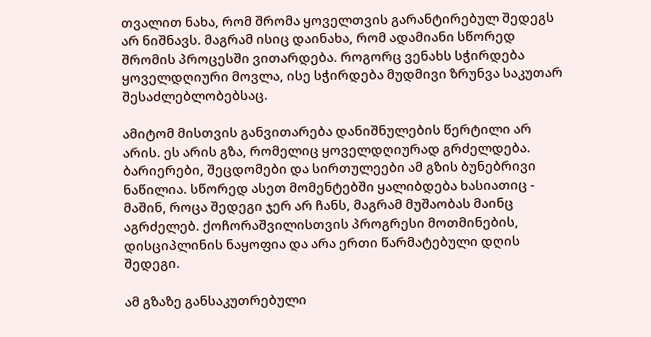თვალით ნახა, რომ შრომა ყოველთვის გარანტირებულ შედეგს არ ნიშნავს. მაგრამ ისიც დაინახა, რომ ადამიანი სწორედ შრომის პროცესში ვითარდება. როგორც ვენახს სჭირდება ყოველდღიური მოვლა, ისე სჭირდება მუდმივი ზრუნვა საკუთარ შესაძლებლობებსაც.

ამიტომ მისთვის განვითარება დანიშნულების წერტილი არ არის. ეს არის გზა, რომელიც ყოველდღიურად გრძელდება. ბარიერები, შეცდომები და სირთულეები ამ გზის ბუნებრივი ნაწილია. სწორედ ასეთ მომენტებში ყალიბდება ხასიათიც - მაშინ, როცა შედეგი ჯერ არ ჩანს, მაგრამ მუშაობას მაინც აგრძელებ. ქოჩორაშვილისთვის პროგრესი მოთმინების, დისციპლინის ნაყოფია და არა ერთი წარმატებული დღის შედეგი.

ამ გზაზე განსაკუთრებული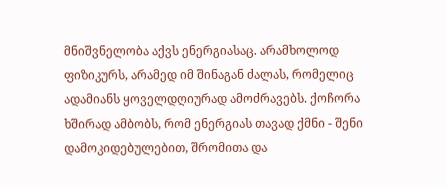მნიშვნელობა აქვს ენერგიასაც. არამხოლოდ ფიზიკურს, არამედ იმ შინაგან ძალას, რომელიც ადამიანს ყოველდღიურად ამოძრავებს. ქოჩორა ხშირად ამბობს, რომ ენერგიას თავად ქმნი - შენი დამოკიდებულებით, შრომითა და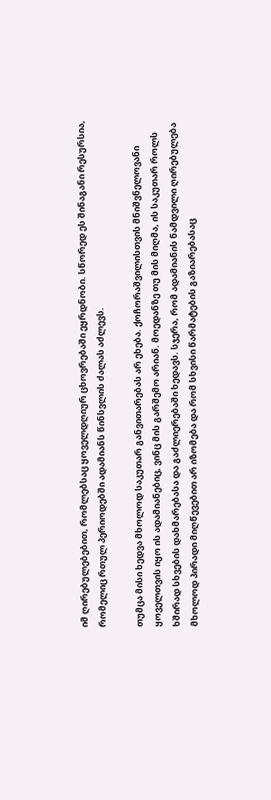იმ ღირებულებებით, რომლებსაც ყოველდღიურ ცხოვრებაში ეყრდნობი. სწორედ ეს შინაგანი რესურსია, რომელიც რთულ პერიოდებში ადამიანს წინსვლის ძალას აძლევს.

თუმცა მისი ხედვა მხოლოდ საკუთარ განვითარებას არ ეხება. ქოჩორაშვილისთვის მნიშვნელოვანი ყოველთვის იყო ის ადამიანებიც, ვინც მის გარშემო არიან. მოედანზე თუ მის მიღმა, ის საკუთარ როლს ხშირად სხვების დახმარებასა და გაძლიერებაში ხედავს. სჯერა, რომ ადამიანის ნამდვილი ღირებულება მხოლოდ პირადი მიღწევებით არ იზომება და რომ სხვისი წარმატების გაზიარებასაც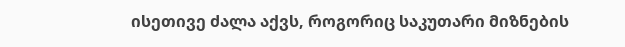ისეთივე ძალა აქვს, როგორიც საკუთარი მიზნების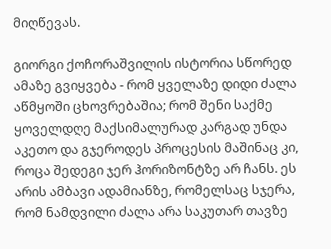მიღწევას.

გიორგი ქოჩორაშვილის ისტორია სწორედ ამაზე გვიყვება - რომ ყველაზე დიდი ძალა აწმყოში ცხოვრებაშია; რომ შენი საქმე ყოველდღე მაქსიმალურად კარგად უნდა აკეთო და გჯეროდეს პროცესის მაშინაც კი, როცა შედეგი ჯერ ჰორიზონტზე არ ჩანს. ეს არის ამბავი ადამიანზე, რომელსაც სჯერა, რომ ნამდვილი ძალა არა საკუთარ თავზე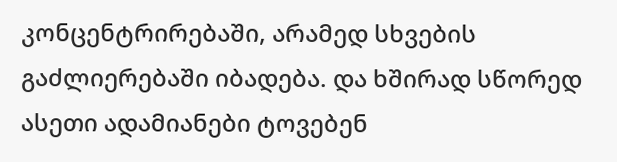კონცენტრირებაში, არამედ სხვების გაძლიერებაში იბადება. და ხშირად სწორედ ასეთი ადამიანები ტოვებენ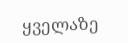ყველაზე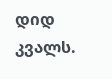დიდ კვალს.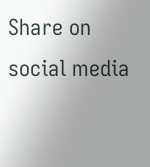Share on social media